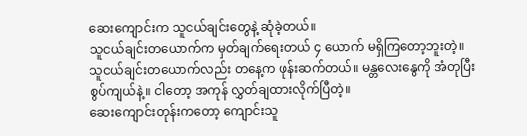ဆေးကျောင်းက သူငယ်ချင်းတွေနဲ့ ဆုံခဲ့တယ်။
သူငယ်ချင်းတယောက်က မှတ်ချက်ရေးတယ် ၄ ယောက် မရှိကြတော့ဘူးတဲ့။
သူငယ်ချင်းတယောက်လည်း တနေ့က ဖုန်းဆက်တယ်။ မန္တလေးနွေကို အံတုပြီး စွပ်ကျယ်နဲ့။ ငါတော့ အကုန် လွှတ်ချထားလိုက်ပြီတဲ့။
ဆေးကျောင်းတုန်းကတော့ ကျောင်းသူ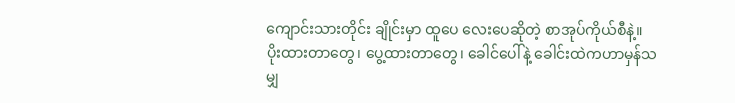ကျောင်းသားတိုင်း ချိုင်းမှာ ထူပေ လေးပေဆိုတဲ့ စာအုပ်ကိုယ်စီနဲ့။
ပိုးထားတာတွေ၊ ပွေ့ထားတာတွေ၊ ခေါင်ပေါ်နဲ့ ခေါင်းထဲကဟာမှန်သမျှ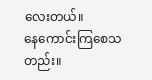လေးတယ်။
နေကောင်းကြစေသတည်း။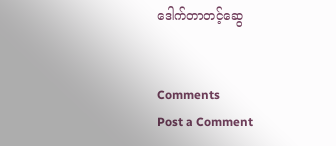ဒေါက်တာတင့်ဆွေ


Comments
Post a Comment